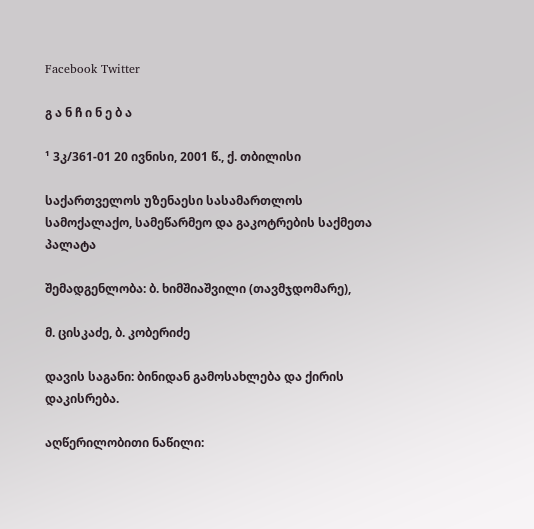Facebook Twitter

გ ა ნ ჩ ი ნ ე ბ ა

¹ 3კ/361-01 20 ივნისი, 2001 წ., ქ. თბილისი

საქართველოს უზენაესი სასამართლოს სამოქალაქო, სამეწარმეო და გაკოტრების საქმეთა პალატა

შემადგენლობა: ბ. ხიმშიაშვილი (თავმჯდომარე),

მ. ცისკაძე, ბ. კობერიძე

დავის საგანი: ბინიდან გამოსახლება და ქირის დაკისრება.

აღწერილობითი ნაწილი: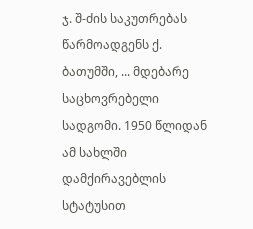ჯ. შ-ძის საკუთრებას წარმოადგენს ქ. ბათუმში, ... მდებარე საცხოვრებელი სადგომი. 1950 წლიდან ამ სახლში დამქირავებლის სტატუსით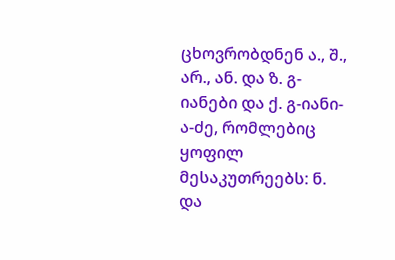ცხოვრობდნენ ა., შ., არ., ან. და ზ. გ-იანები და ქ. გ-იანი-ა-ძე, რომლებიც ყოფილ მესაკუთრეებს: ნ. და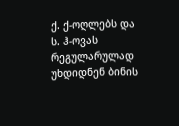ქ. ქ-ოღლებს და ს. ჰ-ოვას რეგულარულად უხდიდნენ ბინის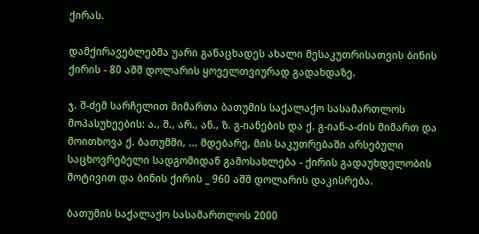ქირას.

დამქირავებლებმა უარი განაცხადეს ახალი მესაკუთრისათვის ბინის ქირის - 80 აშშ დოლარის ყოველთვიურად გადახდაზე.

ჯ. შ-ძემ სარჩელით მიმართა ბათუმის საქალაქო სასამართლოს მოპასუხეების: ა., შ., არ., ან., ზ. გ-იანების და ქ. გ-იან-ა-ძის მიმართ და მოითხოვა ქ. ბათუმში, ... მდებარე, მის საკუთრებაში არსებული საცხოვრებელი სადგომიდან გამოსახლება - ქირის გადაუხდელობის მოტივით და ბინის ქირის _ 960 აშშ დოლარის დაკისრება.

ბათუმის საქალაქო სასამართლოს 2000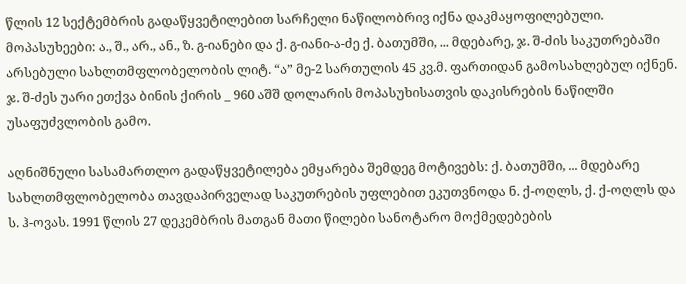წლის 12 სექტემბრის გადაწყვეტილებით სარჩელი ნაწილობრივ იქნა დაკმაყოფილებული. მოპასუხეები: ა., შ., არ., ან., ზ. გ-იანები და ქ. გ-იანი-ა-ძე ქ. ბათუმში, ... მდებარე, ჯ. შ-ძის საკუთრებაში არსებული სახლთმფლობელობის ლიტ. “ა” მე-2 სართულის 45 კვ.მ. ფართიდან გამოსახლებულ იქნენ. ჯ. შ-ძეს უარი ეთქვა ბინის ქირის _ 960 აშშ დოლარის მოპასუხისათვის დაკისრების ნაწილში უსაფუძვლობის გამო.

აღნიშნული სასამართლო გადაწყვეტილება ემყარება შემდეგ მოტივებს: ქ. ბათუმში, ... მდებარე სახლთმფლობელობა თავდაპირველად საკუთრების უფლებით ეკუთვნოდა ნ. ქ-ოღლს, ქ. ქ-ოღლს და ს. ჰ-ოვას. 1991 წლის 27 დეკემბრის მათგან მათი წილები სანოტარო მოქმედებების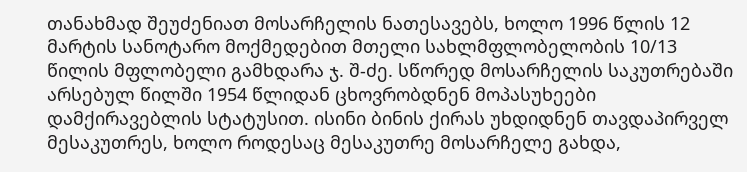თანახმად შეუძენიათ მოსარჩელის ნათესავებს, ხოლო 1996 წლის 12 მარტის სანოტარო მოქმედებით მთელი სახლმფლობელობის 10/13 წილის მფლობელი გამხდარა ჯ. შ-ძე. სწორედ მოსარჩელის საკუთრებაში არსებულ წილში 1954 წლიდან ცხოვრობდნენ მოპასუხეები დამქირავებლის სტატუსით. ისინი ბინის ქირას უხდიდნენ თავდაპირველ მესაკუთრეს, ხოლო როდესაც მესაკუთრე მოსარჩელე გახდა,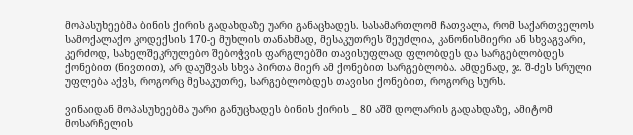მოპასუხეებმა ბინის ქირის გადახდაზე უარი განაცხადეს. სასამართლომ ჩათვალა, რომ საქართველოს სამოქალაქო კოდექსის 170-ე მუხლის თანახმად, მესაკუთრეს შეუძლია, კანონისმიერი ან სხვაგვარი, კერძოდ, სახელშეკრულებო შებოჭვის ფარგლებში თავისუფლად ფლობდეს და სარგებლობდეს ქონებით (ნივთით), არ დაუშვას სხვა პირთა მიერ ამ ქონებით სარგებლობა. ამდენად, ჯ. შ-ძეს სრული უფლება აქვს, როგორც მესაკუთრე, სარგებლობდეს თავისი ქონებით, როგორც სურს.

ვინაიდან მოპასუხეებმა უარი განუცხადეს ბინის ქირის _ 80 აშშ დოლარის გადახდაზე, ამიტომ მოსარჩელის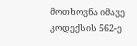მოთხოვნა იმავე კოდექსის 562-ე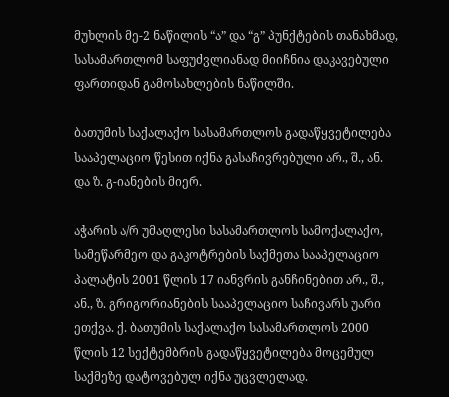მუხლის მე-2 ნაწილის “ა” და “გ” პუნქტების თანახმად, სასამართლომ საფუძვლიანად მიიჩნია დაკავებული ფართიდან გამოსახლების ნაწილში.

ბათუმის საქალაქო სასამართლოს გადაწყვეტილება სააპელაციო წესით იქნა გასაჩივრებული არ., შ., ან. და ზ. გ-იანების მიერ.

აჭარის ა/რ უმაღლესი სასამართლოს სამოქალაქო, სამეწარმეო და გაკოტრების საქმეთა სააპელაციო პალატის 2001 წლის 17 იანვრის განჩინებით არ., შ., ან., ზ. გრიგორიანების სააპელაციო საჩივარს უარი ეთქვა. ქ. ბათუმის საქალაქო სასამართლოს 2000 წლის 12 სექტემბრის გადაწყვეტილება მოცემულ საქმეზე დატოვებულ იქნა უცვლელად.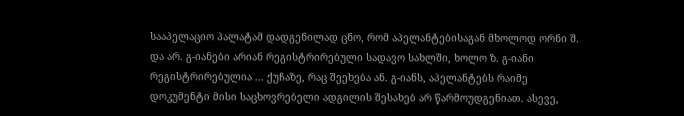სააპელაციო პალატამ დადგენილად ცნო, რომ აპელანტებისაგან მხოლოდ ორნი შ. და არ. გ-იანები არიან რეგისტრირებული სადავო სახლში, ხოლო ზ. გ-იანი რეგისტრირებულია ... ქუჩაზე, რაც შეეხება ან. გ-იანს, აპელანტებს რაიმე დოკუმენტი მისი საცხოვრებელი ადგილის შესახებ არ წარმოუდგენიათ. ასევე,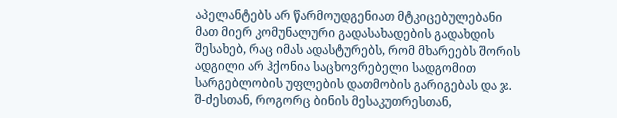აპელანტებს არ წარმოუდგენიათ მტკიცებულებანი მათ მიერ კომუნალური გადასახადების გადახდის შესახებ, რაც იმას ადასტურებს, რომ მხარეებს შორის ადგილი არ ჰქონია საცხოვრებელი სადგომით სარგებლობის უფლების დათმობის გარიგებას და ჯ. შ-ძესთან, როგორც ბინის მესაკუთრესთან,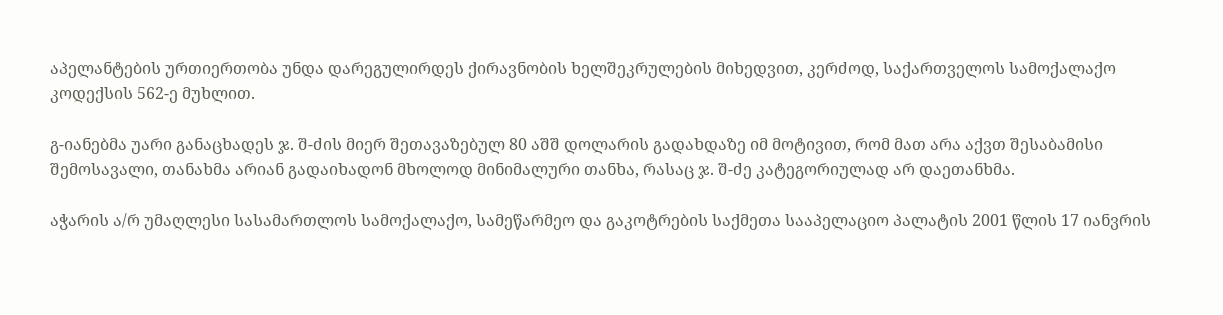აპელანტების ურთიერთობა უნდა დარეგულირდეს ქირავნობის ხელშეკრულების მიხედვით, კერძოდ, საქართველოს სამოქალაქო კოდექსის 562-ე მუხლით.

გ-იანებმა უარი განაცხადეს ჯ. შ-ძის მიერ შეთავაზებულ 80 აშშ დოლარის გადახდაზე იმ მოტივით, რომ მათ არა აქვთ შესაბამისი შემოსავალი, თანახმა არიან გადაიხადონ მხოლოდ მინიმალური თანხა, რასაც ჯ. შ-ძე კატეგორიულად არ დაეთანხმა.

აჭარის ა/რ უმაღლესი სასამართლოს სამოქალაქო, სამეწარმეო და გაკოტრების საქმეთა სააპელაციო პალატის 2001 წლის 17 იანვრის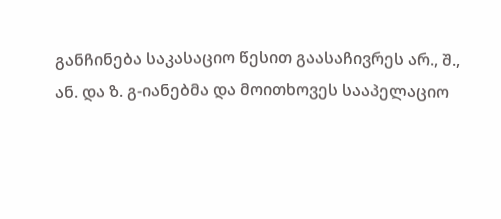განჩინება საკასაციო წესით გაასაჩივრეს არ., შ., ან. და ზ. გ-იანებმა და მოითხოვეს სააპელაციო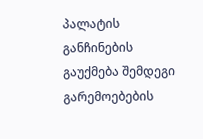პალატის განჩინების გაუქმება შემდეგი გარემოებების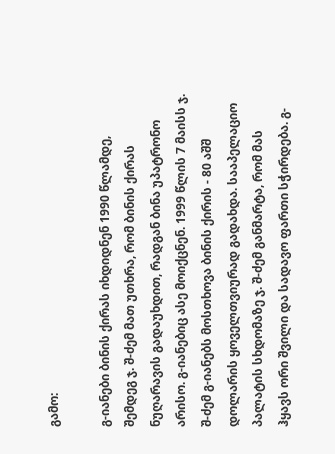გამო:

გ-იანები ბინის ქირას იხდიდნენ 1990 წლამდე, შემდეგ ჯ. შ-ძემ მათ უთხრა, რომ ბინის ქირას ნუღარავის გადაუხდით, რადგან ბინა უპატრონო არისო. გ-იანებიც ასე მოიქცნენ. 1999 წლის 7 მაისს ჯ. შ-ძემ გ-იანებს მოსთხოვა ბინის ქირის - 80 აშშ დოლარის ყოველთვიურად გადახდა. სააპელაციო პალატის სხდომაზე ჯ. შ-ძემ განმარტა, რომ მას ჰყავს ორი შვილი და სადავო ფართი სჭირდება. გ-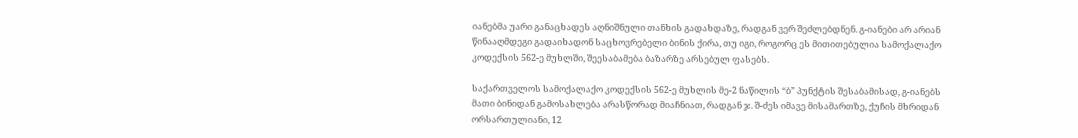იანებმა უარი განაცხადეს აღნიშნული თანხის გადახდაზე, რადგან ვერ შეძლებდნენ. გ-იანები არ არიან წინააღმდეგი გადაიხადონ საცხოვრებელი ბინის ქირა, თუ იგი, როგორც ეს მითითებულია სამოქალაქო კოდექსის 562-ე მუხლში, შეესაბამება ბაზარზე არსებულ ფასებს.

საქართველოს სამოქალაქო კოდექსის 562-ე მუხლის მე-2 ნაწილის “ბ” პუნქტის შესაბამისად, გ-იანებს მათი ბინიდან გამოსახლება არასწორად მიაჩნიათ, რადგან ჯ. შ-ძეს იმავე მისამართზე, ქუჩის მხრიდან ორსართულიანი, 12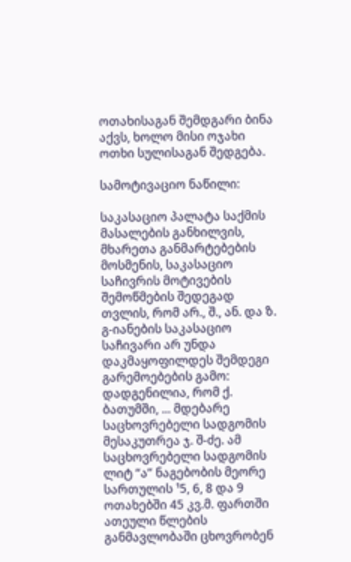ოთახისაგან შემდგარი ბინა აქვს, ხოლო მისი ოჯახი ოთხი სულისაგან შედგება.

სამოტივაციო ნაწილი:

საკასაციო პალატა საქმის მასალების განხილვის, მხარეთა განმარტებების მოსმენის, საკასაციო საჩივრის მოტივების შემოწმების შედეგად თვლის, რომ არ., შ., ან. და ზ. გ-იანების საკასაციო საჩივარი არ უნდა დაკმაყოფილდეს შემდეგი გარემოებების გამო: დადგენილია, რომ ქ. ბათუმში, ... მდებარე საცხოვრებელი სადგომის მესაკუთრეა ჯ. შ-ძე. ამ საცხოვრებელი სადგომის ლიტ “ა” ნაგებობის მეორე სართულის ¹5, 6, 8 და 9 ოთახებში 45 კვ.მ. ფართში ათეული წლების განმავლობაში ცხოვრობენ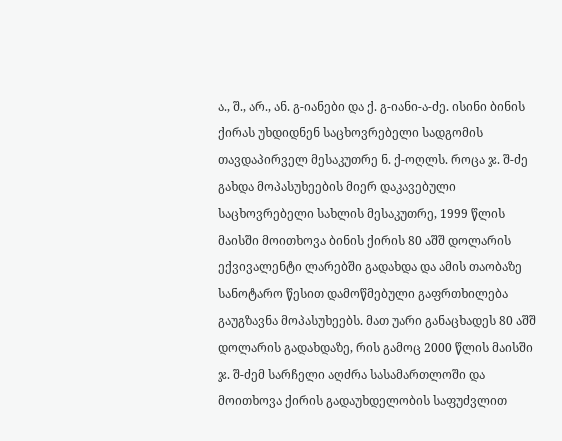ა., შ., არ., ან. გ-იანები და ქ. გ-იანი-ა-ძე. ისინი ბინის ქირას უხდიდნენ საცხოვრებელი სადგომის თავდაპირველ მესაკუთრე ნ. ქ-ოღლს. როცა ჯ. შ-ძე გახდა მოპასუხეების მიერ დაკავებული საცხოვრებელი სახლის მესაკუთრე, 1999 წლის მაისში მოითხოვა ბინის ქირის 80 აშშ დოლარის ექვივალენტი ლარებში გადახდა და ამის თაობაზე სანოტარო წესით დამოწმებული გაფრთხილება გაუგზავნა მოპასუხეებს. მათ უარი განაცხადეს 80 აშშ დოლარის გადახდაზე, რის გამოც 2000 წლის მაისში ჯ. შ-ძემ სარჩელი აღძრა სასამართლოში და მოითხოვა ქირის გადაუხდელობის საფუძვლით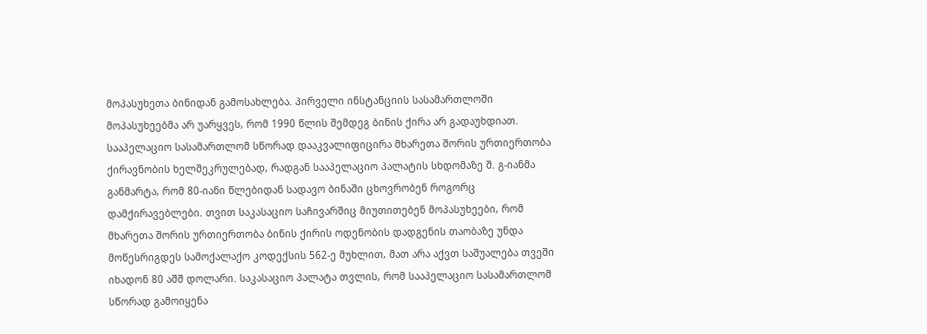მოპასუხეთა ბინიდან გამოსახლება. პირველი ინსტანციის სასამართლოში მოპასუხეებმა არ უარყვეს, რომ 1990 წლის შემდეგ ბინის ქირა არ გადაუხდიათ. სააპელაციო სასამართლომ სწორად დააკვალიფიცირა მხარეთა შორის ურთიერთობა ქირავნობის ხელშეკრულებად, რადგან სააპელაციო პალატის სხდომაზე შ. გ-იანმა განმარტა, რომ 80-იანი წლებიდან სადავო ბინაში ცხოვრობენ როგორც დამქირავებლები. თვით საკასაციო საჩივარშიც მიუთითებენ მოპასუხეები, რომ მხარეთა შორის ურთიერთობა ბინის ქირის ოდენობის დადგენის თაობაზე უნდა მოწესრიგდეს სამოქალაქო კოდექსის 562-ე მუხლით, მათ არა აქვთ საშუალება თვეში იხადონ 80 აშშ დოლარი. საკასაციო პალატა თვლის, რომ სააპელაციო სასამართლომ სწორად გამოიყენა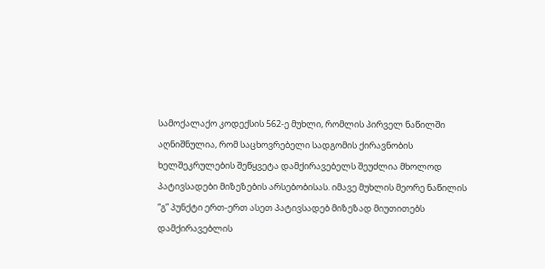სამოქალაქო კოდექსის 562-ე მუხლი, რომლის პირველ ნაწილში აღნიშნულია, რომ საცხოვრებელი სადგომის ქირავნობის ხელშეკრულების შეწყვეტა დამქირავებელს შეუძლია მხოლოდ პატივსადები მიზეზების არსებობისას. იმავე მუხლის მეორე ნაწილის “გ” პუნქტი ერთ-ერთ ასეთ პატივსადებ მიზეზად მიუთითებს დამქირავებლის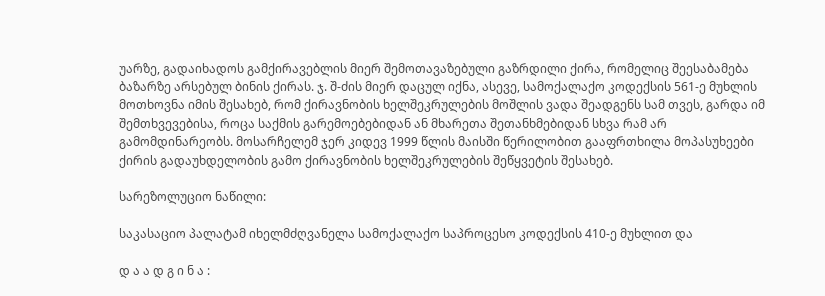უარზე, გადაიხადოს გამქირავებლის მიერ შემოთავაზებული გაზრდილი ქირა, რომელიც შეესაბამება ბაზარზე არსებულ ბინის ქირას. ჯ. შ-ძის მიერ დაცულ იქნა, ასევე, სამოქალაქო კოდექსის 561-ე მუხლის მოთხოვნა იმის შესახებ, რომ ქირავნობის ხელშეკრულების მოშლის ვადა შეადგენს სამ თვეს, გარდა იმ შემთხვევებისა, როცა საქმის გარემოებებიდან ან მხარეთა შეთანხმებიდან სხვა რამ არ გამომდინარეობს. მოსარჩელემ ჯერ კიდევ 1999 წლის მაისში წერილობით გააფრთხილა მოპასუხეები ქირის გადაუხდელობის გამო ქირავნობის ხელშეკრულების შეწყვეტის შესახებ.

სარეზოლუციო ნაწილი:

საკასაციო პალატამ იხელმძღვანელა სამოქალაქო საპროცესო კოდექსის 410-ე მუხლით და

დ ა ა დ გ ი ნ ა :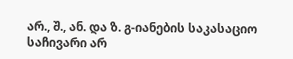არ., შ., ან. და ზ. გ-იანების საკასაციო საჩივარი არ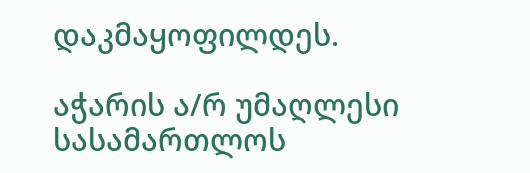დაკმაყოფილდეს.

აჭარის ა/რ უმაღლესი სასამართლოს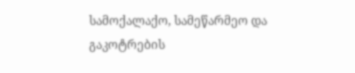სამოქალაქო, სამეწარმეო და გაკოტრების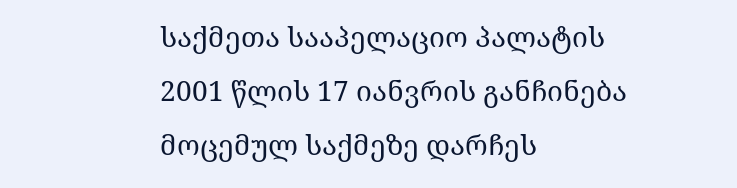საქმეთა სააპელაციო პალატის 2001 წლის 17 იანვრის განჩინება მოცემულ საქმეზე დარჩეს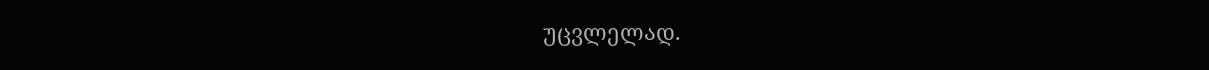უცვლელად.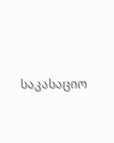საკასაციო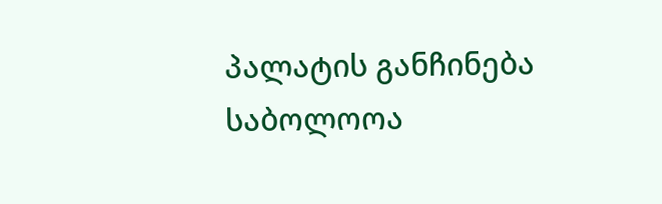პალატის განჩინება საბოლოოა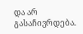და არ გასაჩივრდება.